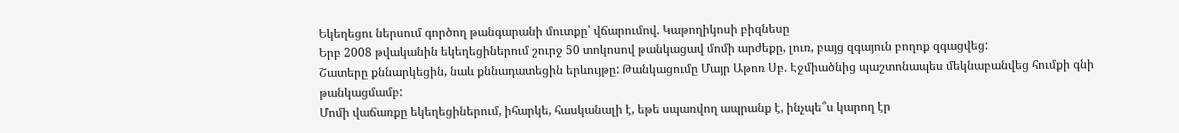Եկեղեցու ներսում գործող թանգարանի մուտքը՝ վճարումով. Կաթողիկոսի բիզնեսը
Երբ 2008 թվականին եկեղեցիներում շուրջ 50 տոկոսով թանկացավ մոմի արժեքը, լուռ, բայց զգայուն բողոք զգացվեց:
Շատերը քննարկեցին, նաև քննադատեցին երևույթը: Թանկացումը Մայր Աթոռ Սբ. Էջմիածնից պաշտոնապես մեկնաբանվեց հումքի գնի թանկացմամբ:
Մոմի վաճառքը եկեղեցիներում, իհարկե, հասկանալի է, եթե սպառվող ապրանք է, ինչպե՞ս կարող էր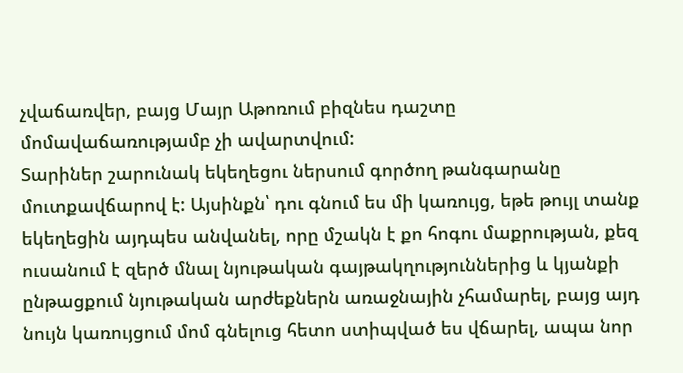չվաճառվեր, բայց Մայր Աթոռում բիզնես դաշտը մոմավաճառությամբ չի ավարտվում:
Տարիներ շարունակ եկեղեցու ներսում գործող թանգարանը մուտքավճարով է: Այսինքն՝ դու գնում ես մի կառույց, եթե թույլ տանք եկեղեցին այդպես անվանել, որը մշակն է քո հոգու մաքրության, քեզ ուսանում է զերծ մնալ նյութական գայթակղություններից և կյանքի ընթացքում նյութական արժեքներն առաջնային չհամարել, բայց այդ նույն կառույցում մոմ գնելուց հետո ստիպված ես վճարել, ապա նոր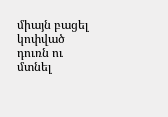միայն բացել կոփված դուռն ու մտնել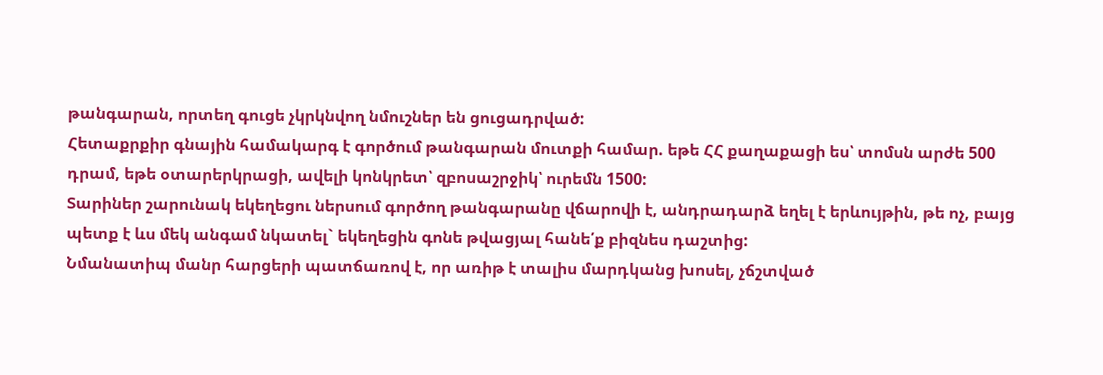թանգարան, որտեղ գուցե չկրկնվող նմուշներ են ցուցադրված:
Հետաքրքիր գնային համակարգ է գործում թանգարան մուտքի համար. եթե ՀՀ քաղաքացի ես՝ տոմսն արժե 500 դրամ, եթե օտարերկրացի, ավելի կոնկրետ՝ զբոսաշրջիկ՝ ուրեմն 1500:
Տարիներ շարունակ եկեղեցու ներսում գործող թանգարանը վճարովի է, անդրադարձ եղել է երևույթին, թե ոչ, բայց պետք է ևս մեկ անգամ նկատել` եկեղեցին գոնե թվացյալ հանե՛ք բիզնես դաշտից:
Նմանատիպ մանր հարցերի պատճառով է, որ առիթ է տալիս մարդկանց խոսել, չճշտված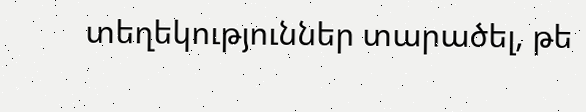տեղեկություններ տարածել, թե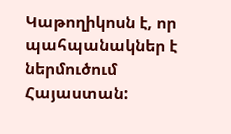Կաթողիկոսն է, որ պահպանակներ է ներմուծում Հայաստան: